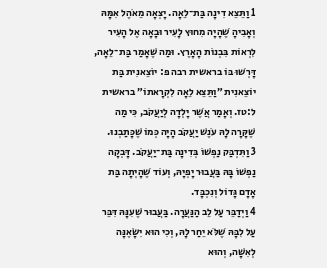1 וַתֵּצֵא דִינָה בַּת־לֵאָה. יָצְאָה מֵאֹהֶל אִמָּהּ וְאָבִיהָ שֶׁהָיָה מִחוּץ לָעִיר וּבָאָה אֶל הָעִיר לִרְאוֹת בִּבְנוֹת הָאָרֶץ. וּמַה שֶּׁאָמַר בַּת־לֵאָה, דָּרְשׁוּ בּוֹ בראשית רבה פ: יוֹצֵאנִית בַּת יוֹצֵאנִית ״וַתֵּצֵא לֵאָה לִקְרָאתוֹ״ בראשית ל:טז. וְאָמַר אֲשֶׁר יָלְדָה לְיַעֲקֹב, כִּי מַה שֶּׁקָּרָה לָהּ עֹנֶשׁ יַעֲקֹב הָיָה כְּמוֹ שֶׁכָּתַבְנוּ.
3 וַתִּדְבַּק נַפְשׁוֹ בְּדִינָה בַּת־יַעֲקֹב. דָּבְקָה נַפְשׁוֹ בָּהּ בַּעֲבוּר יָפְיָהּ, וְעוֹד שֶׁהָיְתָה בַּת אָדָם גָּדוֹל וְנִכְבָּד.
4 וַיְדַבֵּר עַל לֵב הַנַּעֲרָה. בַּעֲבוּר שֶׁעִנָּהּ דִּבֵּר עַל לִבָּהּ שֶׁלֹּא יֵחַר לָהּ, וְכִי הוּא יִשָּׂאֶנָּה לְאִשָּׁה, וְהוּא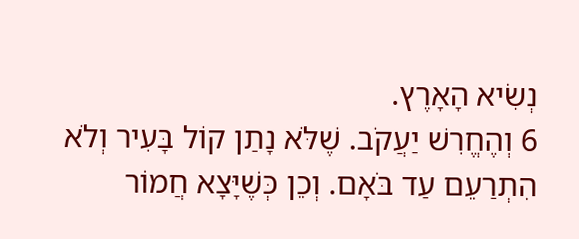נְשִׂיא הָאָרֶץ.
6 וְהֶחֱרִשׁ יַעֲקֹב. שֶׁלֹּא נָתַן קוֹל בָּעִיר וְלֹא הִתְרַעֵם עַד בֹּאָם. וְכֵן כְּשֶׁיָּצָא חֲמוֹר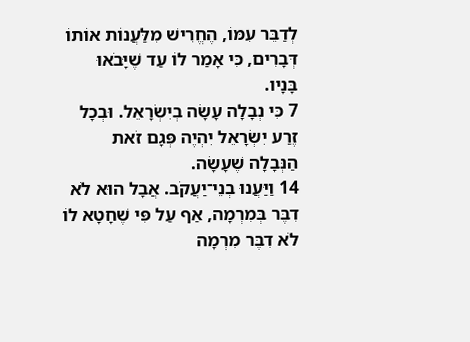לְדַבֵּר עִמּוֹ, הֶחֱרִישׁ מִלַּעֲנוֹת אוֹתוֹ דְּבָרִים, כִּי אָמַר לוֹ עַד שֶׁיָּבֹאוּ בָּנָיו.
7 כִּי נְבָלָה עָשָׂה בְיִשְׂרָאֵל. וּבְכָל זֶרַע יִשְׂרָאֵל יִהְיֶה פְּגָם זֹאת הַנְּבָלָה שֶׁעָשָׂה.
14 וַיַּעֲנוּ בְנֵי־יַעֲקֹב. אֲבָל הוּא לֹא דִבֶּר בְּמִרְמָה, אַף עַל פִּי שֶׁחָטָא לוֹ לֹא דִבֶּר מִרְמָה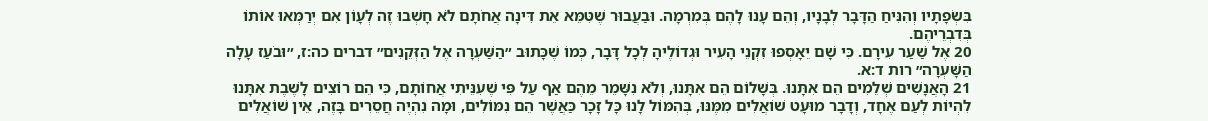בִּשְׂפָתָיו וְהִנִּיחַ הַדָּבָר לְבָנָיו, וְהֵם עָנוּ לָהֶם בְּמִרְמָה. וּבַעֲבוּר שֶׁטִּמֵּא אֵת דִּינָה אֲחֹתָם לֹא חָשְׁבוּ זֶה לְעָוֹן אִם יְרַמְּאוּ אוֹתוֹ בְּדִבְרֵיהֶם.
20 אֶל שַׁעַר עִירָם. כִּי שָׁם יֵאָסְפוּ זִקְנֵי הָעִיר וּגְדוֹלֶיהָ לְכָל דָּבָר, כְּמוֹ שֶׁכָּתוּב ״הַשַּׁעְרָה אֶל הַזְּקֵנִים״ דברים כה:ז, ״וּבֹעַז עָלָה הַשָּׁעְרָה״ רות ד:א.
21 הָאֲנָשִׁים שְׁלֵמִים הֵם אִתָּנוּ. בְּשָׁלוֹם הֵם אִתָּנוּ, וְלֹא נִשָּׁמֵר מֵהֶם אַף עַל פִּי שֶׁעִנֵּיתִי אֲחוֹתָם, כִּי הֵם רוֹצִים לָשֶׁבֶת אִתָּנוּ לִהְיוֹת לְעַם אֶחָד, וְדָבָר מוּעָט שׁוֹאֲלִים מִמֶּנּוּ, בְּהִמּוֹל לָנוּ כָּל זָכָר כַּאֲשֶׁר הֵם נִמּוֹלִים, וּמָה נִהְיֶה חֲסֵרִים בָּזֶה, אֵין שׁוֹאֲלִים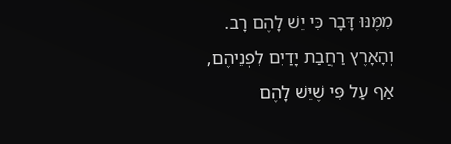מִמֶּנּוּ דָּבָר כִּי יֵשׁ לָהֶם רָב. וְהָאָרֶץ רַחֲבַת יָדַיִם לִפְנֵיהֶם, אַף עַל פִּי שֶׁיֵּשׁ לָהֶם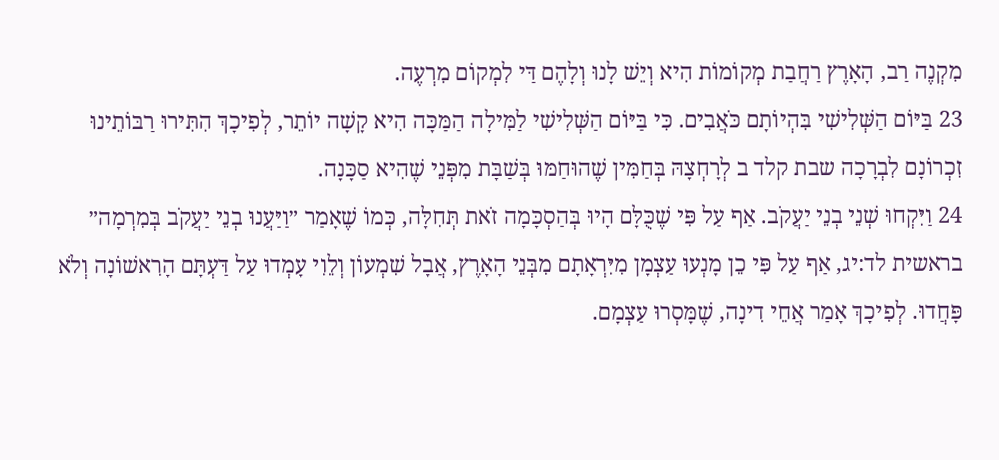מִקְנֶה רַב, הָאָרֶץ רַחֲבַת מְקוֹמוֹת הִיא וְיֵשׁ לָנוּ וְלָהֶם דַּי לִמְקוֹם מִרְעֶה.
23 בַּיּוֹם הַשְּׁלִישִׁי בִּהְיוֹתָם כֹּאֲבִים. כִּי בַּיּוֹם הַשְּׁלִישִׁי לַמִּילָה הַמַּכָּה הִיא קָשָׁה יוֹתֵר, לְפִיכָךְ הִתִּירוּ רַבּוֹתֵינוּ זִכְרוֹנָם לִבְרָכָה שבת קלד ב לְרָחְצָהּ בְּחַמִּין שֶׁהוּחַמּוּ בְּשַׁבָּת מִפְּנֵי שֶׁהִיא סַכָּנָה.
24 וַיִּקְחוּ שְׁנֵי בְנֵי יַעֲקֹב. אַף עַל פִּי שֶׁכֻּלָּם הָיוּ בְּהַסְכָּמָה זֹאת תְּחִלָּה, כְּמוֹ שֶׁאָמַר ״וַיַּעֲנוּ בְנֵי יַעֲקֹב בְּמִרְמָה״ בראשית לד:יג, אַף עַל פִּי כֵן מָנְעוּ עַצְמָן מִיִּרְאָתָם מִבְּנֵי הָאָרֶץ, אֲבָל שִׁמְעוֹן וְלֵוִי עָמְדוּ עַל דַּעְתָּם הָרִאשׁוֹנָה וְלֹא פָּחֲדוּ. לְפִיכָךְ אָמַר אֲחֵי דִינָה, שֶׁמָּסְרוּ עַצְמָם.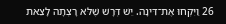26 וַיִּקְחוּ אֶת־דִּינָה. יֵשׁ דְּרָשׁ שֶׁלֹּא רָצְתָה לָצֵאת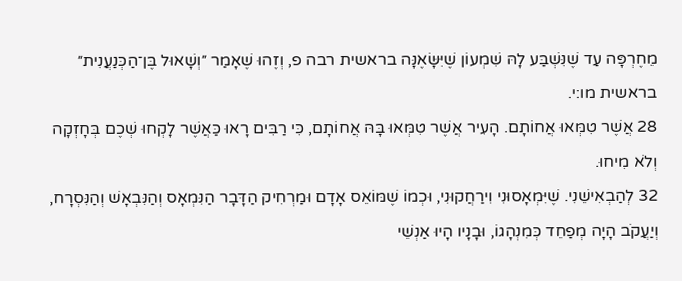מֵחֶרְפָּה עַד שֶׁנִּשְׁבַּע לָהּ שִׁמְעוֹן שֶׁיִּשָּׂאֶנָּה בראשית רבה פ, וְזֶהוּ שֶׁאָמַר ״וְשָׁאוּל בֶּן־הַכְּנַעֲנִית״ בראשית מו:י.
28 אֲשֶׁר טִמְּאוּ אֲחוֹתָם. הָעִיר אֲשֶׁר טִמְּאוּ בָּהּ אֲחוֹתָם, כִּי רַבִּים רָאוּ כַּאֲשֶׁר לָקְחוּ שְׁכֶם בְּחָזְקָה וְלֹא מִיחוּ.
32 לְהַבְאִישֵׁנִי. שֶׁיִּמְאָסוּנִי וִירַחֲקוּנִי, וּכְמוֹ שֶׁמּוֹאֵס אָדָם וּמַרְחִיק הַדָּבָר הַנִּמְאָס וְהַנִּבְאָשׁ וְהַנִּסְרָח, וְיַעֲקֹב הָיָה מְפַחֵד כְּמִנְהָגוֹ, וּבָנָיו הָיוּ אַנְשֵׁי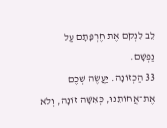לֵב לִנְקֹם אֶת חֶרְפָּתָם עַל נַפְשָׁם.
33 הַכְזוֹנָה. יַעֲשֶׂה שְׁכֶם אֶת־אֲחוֹתֵנוּ, כְּאִשָּׁה זוֹנָה, וְלֹא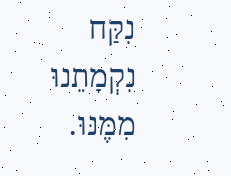נִקַּח נִקְמָתֵנוּ מִמֶּנּוּ.